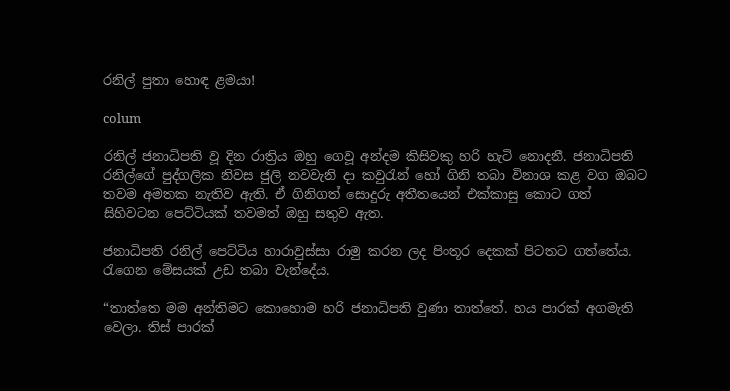රනිල් පුතා හොඳ ළමයා!

colum

රනිල් ජනාධිපති වූ දින රාත්‍රිය ඔහු ගෙවූ අන්දම කිසිවකු හරි හැටි නොදනී. ජනාධිපති රනිල්ගේ පුද්ගලික නිවස ජුලි නවවැනි දා කවුරැන් හෝ ගිනි තබා විනාශ කළ වග ඔබට තවම අමතක නැතිව ඇති. ඒ ගිනිගත් සොදුරු අතීතයෙන් එක්කාසු කොට ගත් සිහිවටන පෙට්ටියක් තවමත් ඔහු සතුව ඇත.

ජනාධිපති රනිල් පෙට්ටිය හාරාවුස්සා රාමු කරන ලද පිංතූර දෙකක් පිටතට ගත්තේය. රැගෙන මේසයක් උඩ තබා වැන්දේය.

“තාත්තෙ මම අන්තිමට කොහොම හරි ජනාධිපති වුණා තාත්තේ. හය පාරක් අගමැති වෙලා. තිස් පාරක්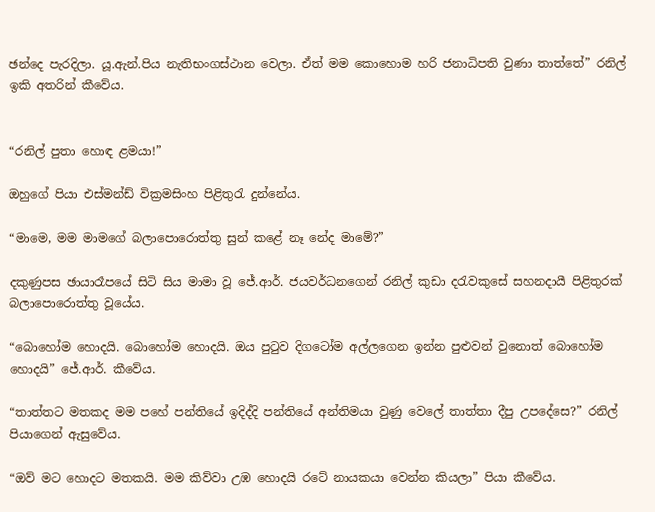ඡන්දෙ පැරදිලා. යූ.ඇන්.පිය නැතිභංගස්ථාන වෙලා. ඒත් මම කොහොම හරි ජනාධිපති වුණා තාත්තේ” රනිල් ඉකි අතරින් කීවේය.


“රනිල් පුතා හොඳ ළමයා!”

ඔහුගේ පියා එස්මන්ඩ් වික්‍රමසිංහ පිළිතුරැ දුන්නේය.

“මාමෙ, මම මාමගේ බලාපොරොත්තු සුන් කළේ නෑ නේද මාමේ?”

දකුණුපස ඡායාරෑපයේ සිටි සිය මාමා වූ ජේ.ආර්. ජයවර්ධනගෙන් රනිල් කුඩා දරැවකුසේ සහනදායී පිළිතුරක් බලාපොරොත්තු වූයේය.

“බොහෝම හොදයි. බොහෝම හොදයි. ඔය පුටුව දිගටෝම අල්ලගෙන ඉන්න පුළුවන් වුනොත් බොහෝම හොදයි” ජේ.ආර්. කීවේය.

“තාත්තට මතකද මම පහේ පන්තියේ ඉදිද්දි පන්තියේ අන්තිමයා වුණු වෙලේ තාත්තා දීපු උපදේසෙ?” රනිල් පියාගෙන් ඇසුවේය.

“ඔව් මට හොදට මතකයි. මම කිව්වා උඹ හොදයි රටේ නායකයා වෙන්න කියලා” පියා කීවේය.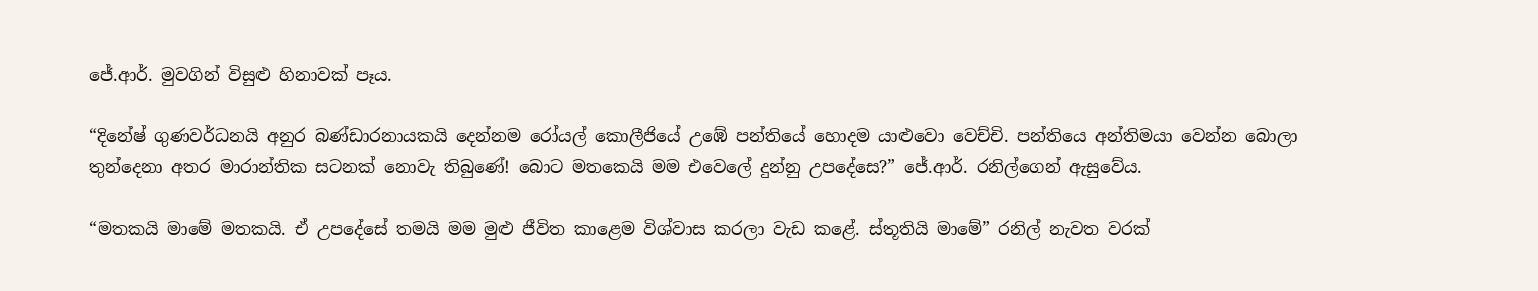ජේ.ආර්. මුවගින් විසුළු හිනාවක් පෑය.

“දිනේෂ් ගුණවර්ධනයි අනුර බණ්ඩාරනායකයි දෙන්නම රෝයල් කොලීජියේ උඹේ පන්තියේ හොදම යාළුවො වෙච්චි. පන්තියෙ අන්තිමයා වෙන්න බොලා තුන්දෙනා අතර මාරාන්තික සටනක් නොවැ තිබුණේ! බොට මතකෙයි මම එවෙලේ දුන්නු උපදේසෙ?” ජේ.ආර්. රනිල්ගෙන් ඇසුවේය.

“මතකයි මාමේ මතකයි. ඒ උපදේසේ තමයි මම මුළු ජීවිත කාළෙම විශ්වාස කරලා වැඩ කළේ. ස්තූතියි මාමේ” රනිල් නැවත වරක්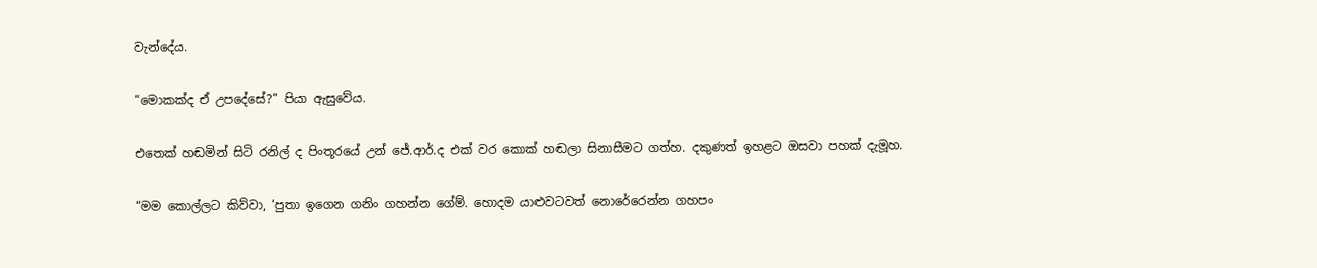වැන්දේය.

“මොකක්ද ඒ උපදේසේ?” පියා ඇසුවේය.

එතෙක් හඬමින් සිටි රනිල් ද පිංතූරයේ උන් ජේ.ආර්.ද එක් වර කොක් හඬලා සිනාසීමට ගත්හ. දකුණත් ඉහළට ඔසවා පහක් දැමූහ.

“මම කොල්ලට කිව්වා, ‘පුතා ඉගෙන ගනිං ගහන්න ගේම්. හොදම යාළුවටවත් නොරේරෙන්න ගහපං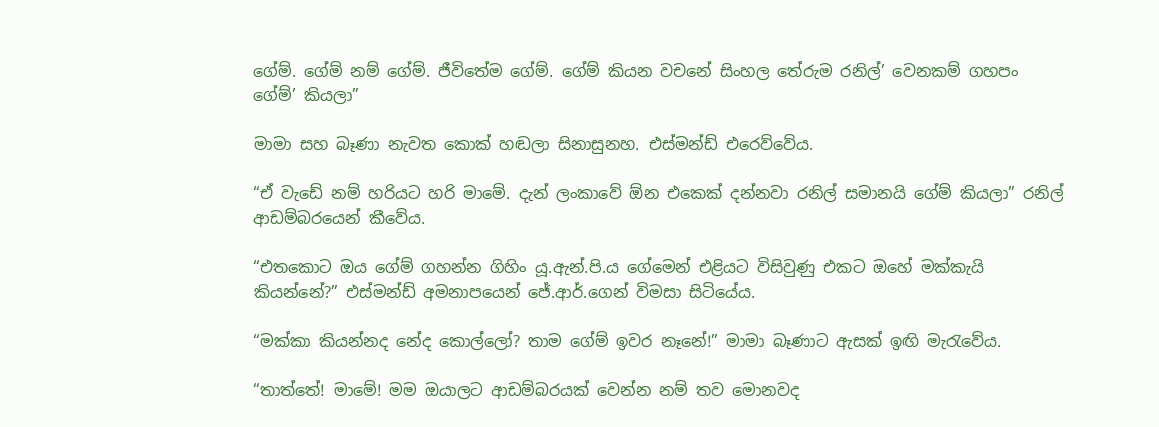ගේම්. ගේම් නම් ගේම්. ජීවිතේම ගේම්. ගේම් කියන වචනේ සිංහල තේරුම රනිල්’ වෙනකම් ගහපං ගේම්’ කියලා”

මාමා සහ බෑණා නැවත කොක් හඬලා සිනාසුනහ. එස්මන්ඩ් එරෙව්වේය.

“ඒ වැඩේ නම් හරියට හරි මාමේ. දැන් ලංකාවේ ඕන එකෙක් දන්නවා රනිල් සමානයි ගේම් කියලා” රනිල් ආඩම්බරයෙන් කීවේය.

“එතකොට ඔය ගේම් ගහන්න ගිහිං යූ.ඇන්.පි.ය ගේමෙන් එළියට විසිවුණු එකට ඔහේ මක්කැයි කියන්නේ?” එස්මන්ඩ් අමනාපයෙන් ජේ.ආර්.ගෙන් විමසා සිටියේය.

“මක්කා කියන්නද නේද කොල්ලෝ? තාම ගේම් ඉවර නෑනේ!” මාමා බෑණාට ඇසක් ඉඟි මැරැවේය.

“තාත්තේ! මාමේ! මම ඔයාලට ආඩම්බරයක් වෙන්න නම් තව මොනවද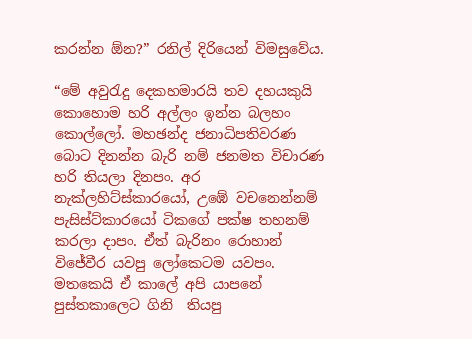කරන්න ඕන?” රනිල් දිරියෙන් විමසුවේය.

“මේ අවුරැදු දෙකහමාරයි තව දහයකුයි කොහොම හරි අල්ලං ඉන්න බලහං කොල්ලෝ. මහඡන්ද ජනාධිපතිවරණ බොට දිනන්න බැරි නම් ජනමත විචාරණ හරි තියලා දිනපං. අර නැක්ලහිට්ස්කාරයෝ, උඹේ වචනෙන්නම් පැසිස්ට්කාරයෝ ටිකගේ පක්ෂ තහනම් කරලා දාපං. ඒත් බැරිනං රොහාන් විජේවීර යවපු ලෝකෙටම යවපං. මතකෙයි ඒ කාලේ අපි යාපනේ පුස්තකාලෙට ගිනි  තියපු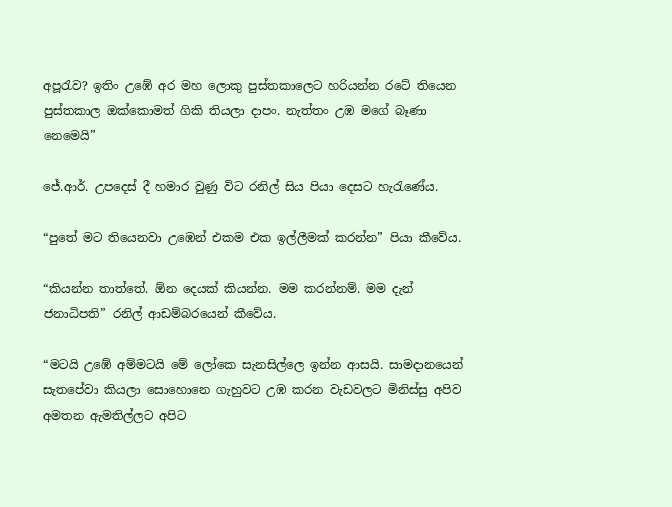අපූරැව? ඉතිං උඹේ අර මහ ලොකු පුස්තකාලෙට හරියන්න රටේ තියෙන පුස්තකාල ඔක්කොමත් ගිකි තියලා දාපං. නැත්තං උඹ මගේ බෑණා නෙමෙයි”

ජේ.ආර්. උපදෙස් දී හමාර වුණු විට රනිල් සිය පියා දෙසට හැරැණේය.

“පුතේ මට තියෙනවා උඹෙන් එකම එක ඉල්ලීමක් කරන්න” පියා කීවේය.

“කියන්න තාත්තේ. ඕන දෙයක් කියන්න. මම කරන්නම්. මම දැන් ජනාධිපති” රනිල් ආඩම්බරයෙන් කීවේය.

“මටයි උඹේ අම්මටයි මේ ලෝකෙ සැනසිල්ලෙ ඉන්න ආසයි. සාමදානයෙන් සැතපේවා කියලා සොහොනෙ ගැහුවට උඹ කරන වැඩවලට මිනිස්සු අපිව අමතන ඇමතිල්ලට අපිට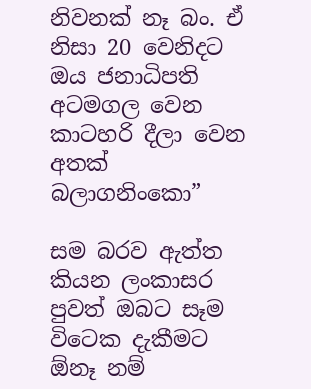නිවනක් නෑ බං. ඒ නිසා 20 වෙනිදට ඔය ජනාධිපති අටමගල වෙන කාටහරි දීලා වෙන අතක් බලාගනිංකො”

සම බරව ඇත්ත කියන ලංකාසර පුවත් ඔබට සෑම විටෙක දැකීමට ඕනෑ නම්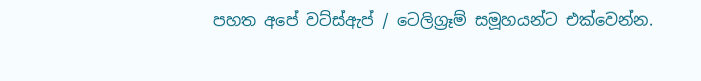පහත අපේ වට්ස්ඇප් / ටෙලිග්‍රෑම් සමූහයන්ට එක්වෙන්න.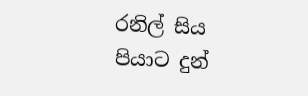රනිල් සිය පියාට දුන්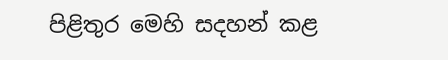පිළිතුර මෙහි සදහන් කළ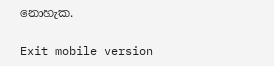නොහැක.

Exit mobile version